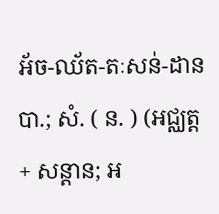អ័ច-ឈ័ត-តៈសន់-ដាន បា.; សំ. ( ន. ) (អជ្ឈត្ត + សន្តាន; អ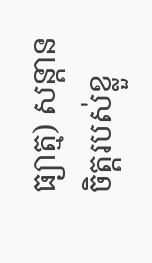ធ្យាត្ម) សន្តានចិត្តរបស់ខ្លួ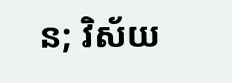ន; វិស័យ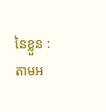នៃខ្លួន : តាមអ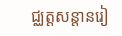ជ្ឈត្តសន្តានរៀ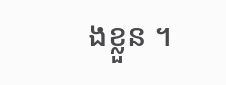ងខ្លួន ។